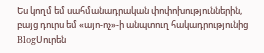Ես կողմ եմ սահմանադրական փոփոխություններին, բայց դուրս եմ «այո-ոչ»-ի անպտուղ հակադրությունից
BlogՍուրեն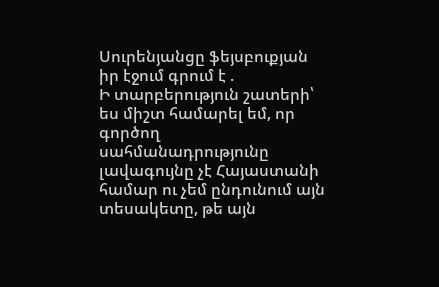Սուրենյանցը ֆեյսբուքյան իր էջում գրում է .
Ի տարբերություն շատերի՝ ես միշտ համարել եմ, որ գործող սահմանադրությունը լավագույնը չէ Հայաստանի համար ու չեմ ընդունում այն տեսակետը, թե այն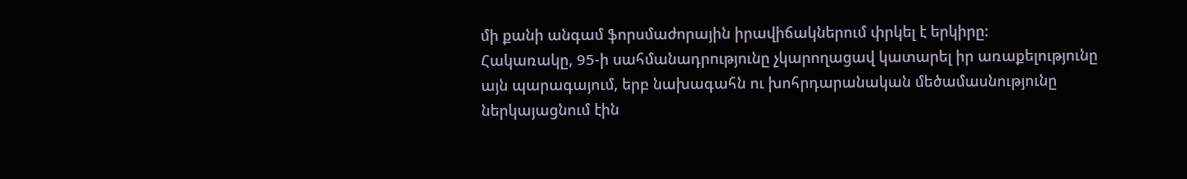մի քանի անգամ ֆորսմաժորային իրավիճակներում փրկել է երկիրը:
Հակառակը, 95-ի սահմանադրությունը չկարողացավ կատարել իր առաքելությունը այն պարագայում, երբ նախագահն ու խոհրդարանական մեծամասնությունը ներկայացնում էին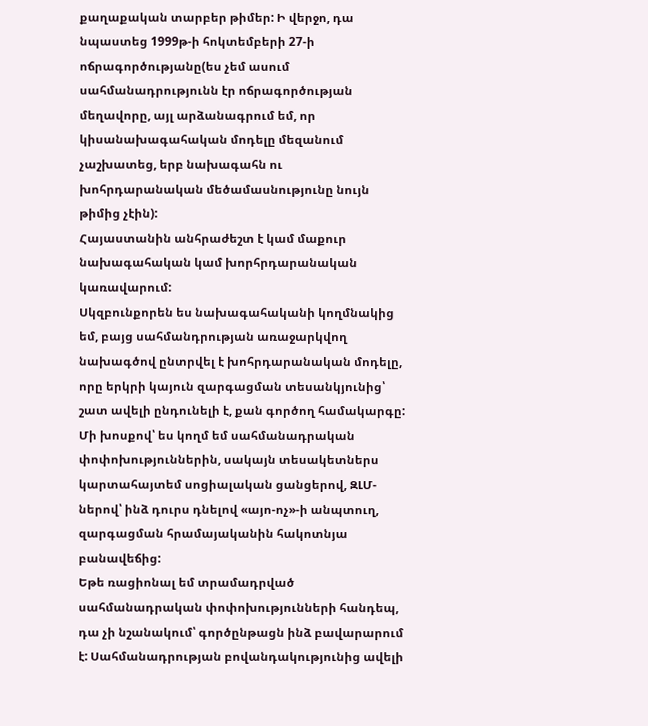քաղաքական տարբեր թիմեր: Ի վերջո, դա նպաստեց 1999թ-ի հոկտեմբերի 27-ի ոճրագործությանը(ես չեմ ասում սահմանադրությունն էր ոճրագործության մեղավորը, այլ արձանագրում եմ, որ կիսանախագահական մոդելը մեզանում չաշխատեց, երբ նախագահն ու խոհրդարանական մեծամասնությունը նույն թիմից չէին):
Հայաստանին անհրաժեշտ է կամ մաքուր նախագահական կամ խորհրդարանական կառավարում:
Սկզբունքորեն ես նախագահականի կողմնակից եմ, բայց սահմանդրության առաջարկվող նախագծով ընտրվել է խոհրդարանական մոդելը, որը երկրի կայուն զարգացման տեսանկյունից՝ շատ ավելի ընդունելի է, քան գործող համակարգը:
Մի խոսքով՝ ես կողմ եմ սահմանադրական փոփոխություններին, սակայն տեսակետներս կարտահայտեմ սոցիալական ցանցերով, ԶԼՄ-ներով՝ ինձ դուրս դնելով «այո-ոչ»-ի անպտուղ, զարգացման հրամայականին հակոտնյա բանավեճից:
Եթե ռացիոնալ եմ տրամադրված սահմանադրական փոփոխությունների հանդեպ, դա չի նշանակում՝ գործընթացն ինձ բավարարում է: Սահմանադրության բովանդակությունից ավելի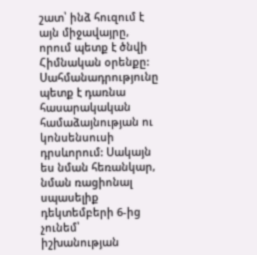շատ՝ ինձ հուզում է այն միջավայրը, որում պետք է ծնվի Հիմնական օրենքը: Սահմանադրությունը պետք է դառնա հասարակական համաձայնության ու կոնսենսուսի դրսևորում: Սակայն ես նման հեռանկար, նման ռացիոնալ սպասելիք դեկտեմբերի 6-ից չունեմ՝ իշխանության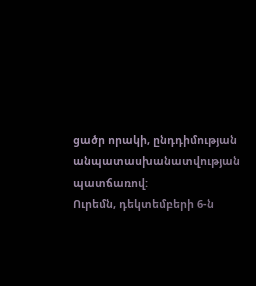ցածր որակի, ընդդիմության անպատասխանատվության պատճառով:
Ուրեմն, դեկտեմբերի 6-ն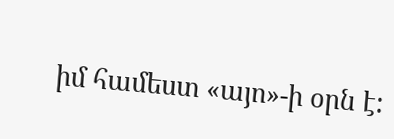իմ համեստ «այո»-ի օրն է: